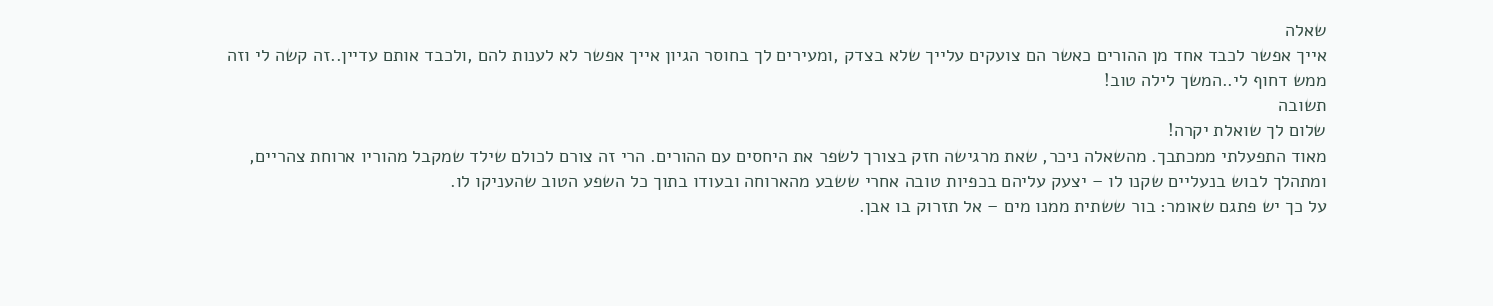שאלה
אייך אפשר לכבד אחד מן ההורים כאשר הם צועקים עלייך שלא בצדק ,ומעירים לך בחוסר הגיון אייך אפשר לא לענות להם ,ולכבד אותם עדיין..זה קשה לי וזה ממש דחוף לי..המשך לילה טוב!
תשובה
שלום לך שואלת יקרה!
מאוד התפעלתי ממכתבך. מהשאלה ניכר, שאת מרגישה חזק בצורך לשפר את היחסים עם ההורים. הרי זה צורם לכולם שילד שמקבל מהוריו ארוחת צהריים, ומתהלך לבוש בנעליים שקנו לו – יצעק עליהם בכפיות טובה אחרי ששבע מהארוחה ובעודו בתוך כל השפע הטוב שהעניקו לו.
על כך יש פתגם שאומר: בור ששתית ממנו מים – אל תזרוק בו אבן.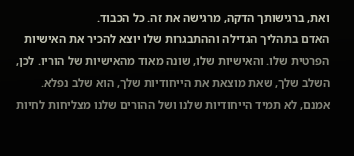ואת, ברגישותך הדקה, מרגישה את זה. כל הכבוד.
האדם בתהליך הגדילה וההתבגרות שלו יוצא להכיר את האישיות הפרטית שלו. והאישיות שלו, שונה מאוד מהאישיות של הוריו. לכן, השלב שלך, שאת מוצאת את הייחודיות שלך, הוא שלב נפלא. אמנם, לא תמיד הייחודיות שלנו ושל ההורים שלנו מצליחות לחיות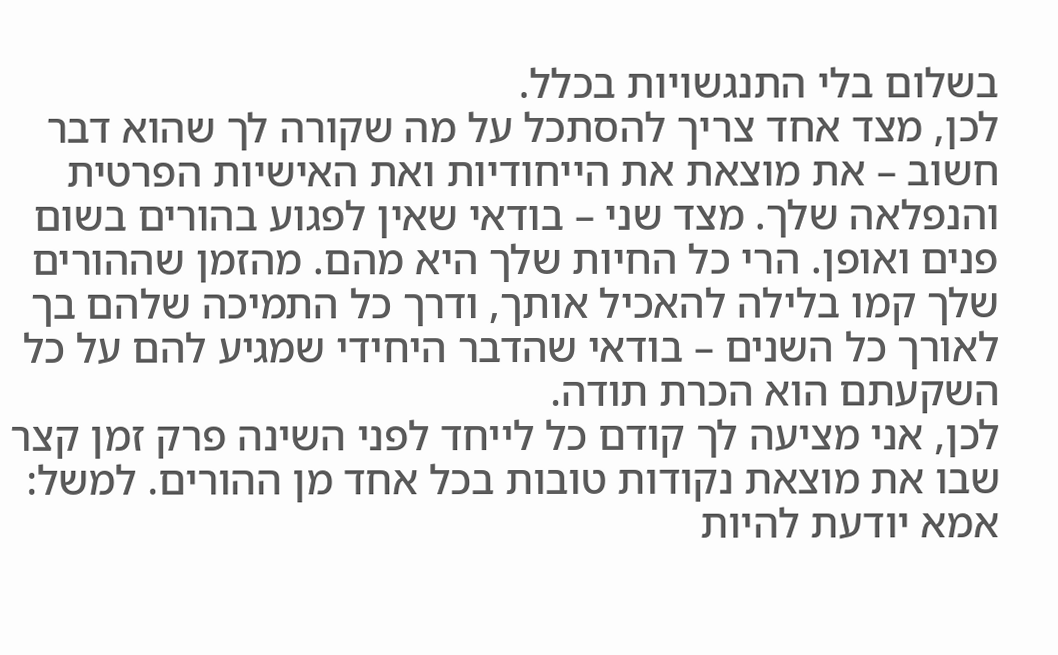בשלום בלי התנגשויות בכלל.
לכן, מצד אחד צריך להסתכל על מה שקורה לך שהוא דבר חשוב – את מוצאת את הייחודיות ואת האישיות הפרטית והנפלאה שלך. מצד שני – בודאי שאין לפגוע בהורים בשום פנים ואופן. הרי כל החיות שלך היא מהם. מהזמן שההורים שלך קמו בלילה להאכיל אותך, ודרך כל התמיכה שלהם בך לאורך כל השנים – בודאי שהדבר היחידי שמגיע להם על כל השקעתם הוא הכרת תודה.
לכן, אני מציעה לך קודם כל לייחד לפני השינה פרק זמן קצר שבו את מוצאת נקודות טובות בכל אחד מן ההורים. למשל: אמא יודעת להיות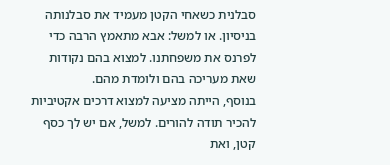סבלנית כשאחי הקטן מעמיד את סבלנותה בניסיון. או למשל: אבא מתאמץ הרבה כדי לפרנס את משפחתנו. למצוא בהם נקודות שאת מעריכה בהם ולומדת מהם.
בנוסף, הייתה מציעה למצוא דרכים אקטיביות להכיר תודה להורים. למשל, אם יש לך כסף קטן, ואת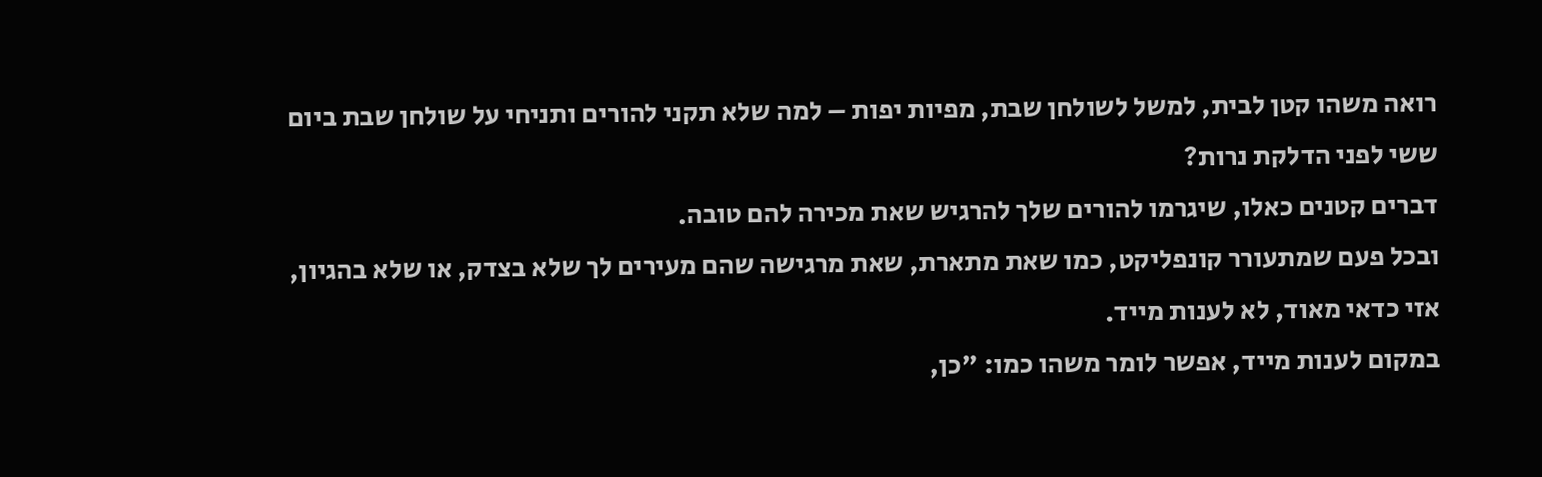רואה משהו קטן לבית, למשל לשולחן שבת, מפיות יפות – למה שלא תקני להורים ותניחי על שולחן שבת ביום ששי לפני הדלקת נרות?
דברים קטנים כאלו, שיגרמו להורים שלך להרגיש שאת מכירה להם טובה.
ובכל פעם שמתעורר קונפליקט, כמו שאת מתארת, שאת מרגישה שהם מעירים לך שלא בצדק, או שלא בהגיון, אזי כדאי מאוד, לא לענות מייד.
במקום לענות מייד, אפשר לומר משהו כמו: "כן,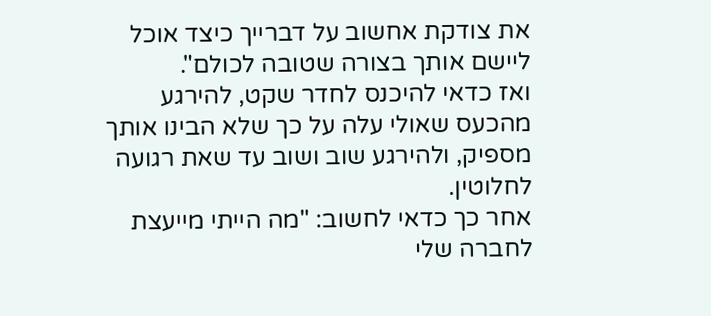את צודקת אחשוב על דברייך כיצד אוכל ליישם אותך בצורה שטובה לכולם".
ואז כדאי להיכנס לחדר שקט, להירגע מהכעס שאולי עלה על כך שלא הבינו אותך מספיק, ולהירגע שוב ושוב עד שאת רגועה לחלוטין.
אחר כך כדאי לחשוב: "מה הייתי מייעצת לחברה שלי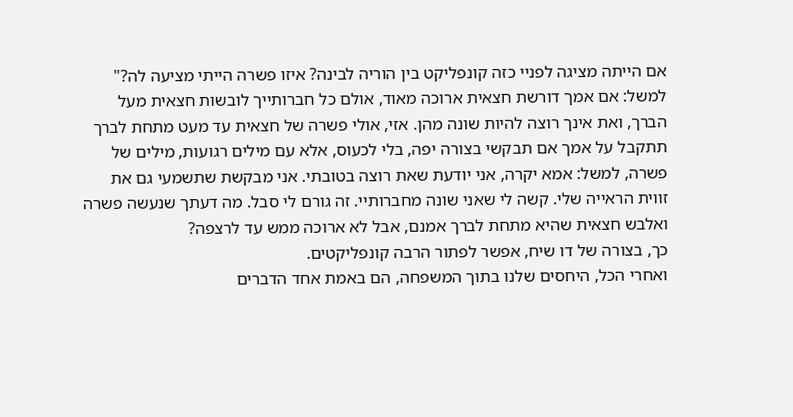אם הייתה מציגה לפניי כזה קונפליקט בין הוריה לבינה? איזו פשרה הייתי מציעה לה?"
למשל: אם אמך דורשת חצאית ארוכה מאוד, אולם כל חברותייך לובשות חצאית מעל הברך, ואת אינך רוצה להיות שונה מהן. אזי, אולי פשרה של חצאית עד מעט מתחת לברך תתקבל על אמך אם תבקשי בצורה יפה, בלי לכעוס, אלא עם מילים רגועות, מילים של פשרה, למשל: אמא יקרה, אני יודעת שאת רוצה בטובתי. אני מבקשת שתשמעי גם את זווית הראייה שלי. קשה לי שאני שונה מחברותיי. זה גורם לי סבל. מה דעתך שנעשה פשרה ואלבש חצאית שהיא מתחת לברך אמנם, אבל לא ארוכה ממש עד לרצפה?
כך, בצורה של דו שיח, אפשר לפתור הרבה קונפליקטים.
ואחרי הכל, היחסים שלנו בתוך המשפחה, הם באמת אחד הדברים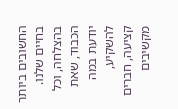החשובים ביותר בחיים שלנו.
בהצלחה, וכל הכבוד, שאת יודעת במה להשקיע,
קציעה, חברים מקשיבים